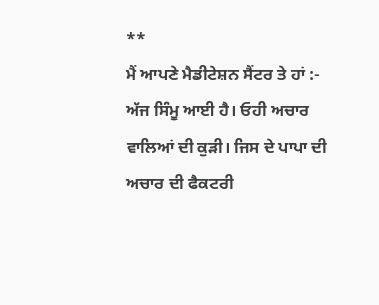**
ਮੈਂ ਆਪਣੇ ਮੈਡੀਟੇਸ਼ਨ ਸੈਂਟਰ ਤੇ ਹਾਂ :-
ਅੱਜ ਸਿੰਮੂ ਆਈ ਹੈ। ਓਹੀ ਅਚਾਰ ਵਾਲਿਆਂ ਦੀ ਕੁੜੀ। ਜਿਸ ਦੇ ਪਾਪਾ ਦੀ ਅਚਾਰ ਦੀ ਫੈਕਟਰੀ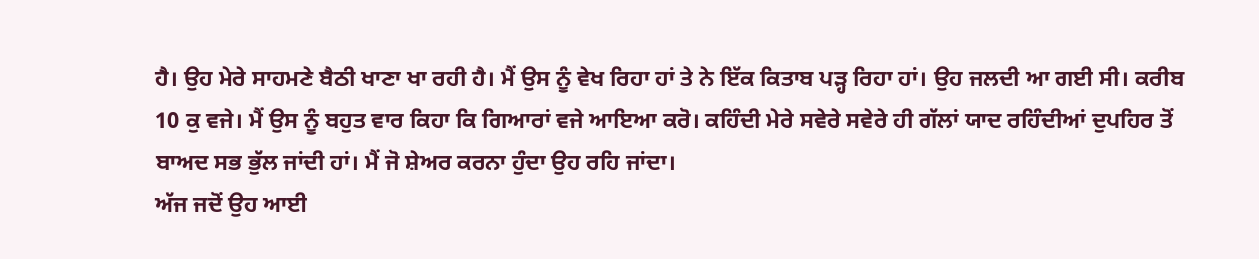ਹੈ। ਉਹ ਮੇਰੇ ਸਾਹਮਣੇ ਬੈਠੀ ਖਾਣਾ ਖਾ ਰਹੀ ਹੈ। ਮੈਂ ਉਸ ਨੂੰ ਵੇਖ ਰਿਹਾ ਹਾਂ ਤੇ ਨੇ ਇੱਕ ਕਿਤਾਬ ਪੜ੍ਹ ਰਿਹਾ ਹਾਂ। ਉਹ ਜਲਦੀ ਆ ਗਈ ਸੀ। ਕਰੀਬ 10 ਕੁ ਵਜੇ। ਮੈਂ ਉਸ ਨੂੰ ਬਹੁਤ ਵਾਰ ਕਿਹਾ ਕਿ ਗਿਆਰਾਂ ਵਜੇ ਆਇਆ ਕਰੋ। ਕਹਿੰਦੀ ਮੇਰੇ ਸਵੇਰੇ ਸਵੇਰੇ ਹੀ ਗੱਲਾਂ ਯਾਦ ਰਹਿੰਦੀਆਂ ਦੁਪਹਿਰ ਤੋਂ ਬਾਅਦ ਸਭ ਭੁੱਲ ਜਾਂਦੀ ਹਾਂ। ਮੈਂ ਜੋ ਸ਼ੇਅਰ ਕਰਨਾ ਹੁੰਦਾ ਉਹ ਰਹਿ ਜਾਂਦਾ।
ਅੱਜ ਜਦੋਂ ਉਹ ਆਈ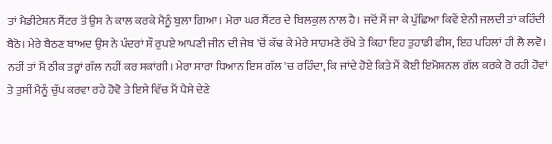ਤਾਂ ਮੈਡੀਟੇਸ਼ਨ ਸੈਂਟਰ ਤੋਂ ਉਸ ਨੇ ਕਾਲ ਕਰਕੇ ਮੈਨੂੰ ਬੁਲਾ ਗਿਆ। ਮੇਰਾ ਘਰ ਸੈਂਟਰ ਦੇ ਬਿਲਕੁਲ ਨਾਲ ਹੈ। ਜਦੋਂ ਮੈਂ ਜਾ ਕੇ ਪੁੱਛਿਆ ਕਿਵੇਂ ਏਨੀ ਜਲਦੀ ਤਾਂ ਕਹਿੰਦੀ ਬੈਠੋ। ਮੇਰੇ ਬੈਠਣ ਬਾਅਦ ਉਸ ਨੇ ਪੰਦਰਾਂ ਸੌ ਰੁਪਏ ਆਪਣੀ ਜੀਨ ਦੀ ਜੇਬ 'ਚੋਂ ਕੱਢ ਕੇ ਮੇਰੇ ਸਾਹਮਣੇ ਰੱਖੇ ਤੇ ਕਿਹਾ ਇਹ ਤੁਹਾਡੀ ਫੀਸ, ਇਹ ਪਹਿਲਾਂ ਹੀ ਲੈ ਲਵੋ। ਨਹੀਂ ਤਾਂ ਮੈਂ ਠੀਕ ਤਰ੍ਹਾਂ ਗੱਲ ਨਹੀਂ ਕਰ ਸਕਾਂਗੀ। ਮੇਰਾ ਸਾਰਾ ਧਿਆਨ ਇਸ ਗੱਲ 'ਚ ਰਹਿੰਦਾ, ਕਿ ਜਾਂਦੇ ਹੋਏ ਕਿਤੇ ਮੈਂ ਕੋਈ ਇਮੋਸ਼ਨਲ ਗੱਲ ਕਰਕੇ ਰੋ ਰਹੀ ਹੋਵਾਂ ਤੇ ਤੁਸੀਂ ਮੈਨੂੰ ਚੁੱਪ ਕਰਵਾ ਰਹੇ ਹੋਵੋ ਤੇ ਇਸੇ ਵਿੱਚ ਮੈਂ ਪੈਸੇ ਦੇਣੇ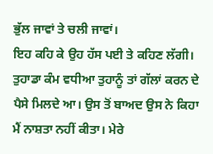ਭੁੱਲ ਜਾਵਾਂ ਤੇ ਚਲੀ ਜਾਵਾਂ।
ਇਹ ਕਹਿ ਕੇ ਉਹ ਹੱਸ ਪਈ ਤੇ ਕਹਿਣ ਲੱਗੀ। ਤੁਹਾਡਾ ਕੰਮ ਵਧੀਆ ਤੁਹਾਨੂੰ ਤਾਂ ਗੱਲਾਂ ਕਰਨ ਦੇ ਪੈਸੇ ਮਿਲਦੇ ਆ। ਉਸ ਤੋਂ ਬਾਅਦ ਉਸ ਨੇ ਕਿਹਾ ਮੈਂ ਨਾਸ਼ਤਾ ਨਹੀਂ ਕੀਤਾ। ਮੇਰੇ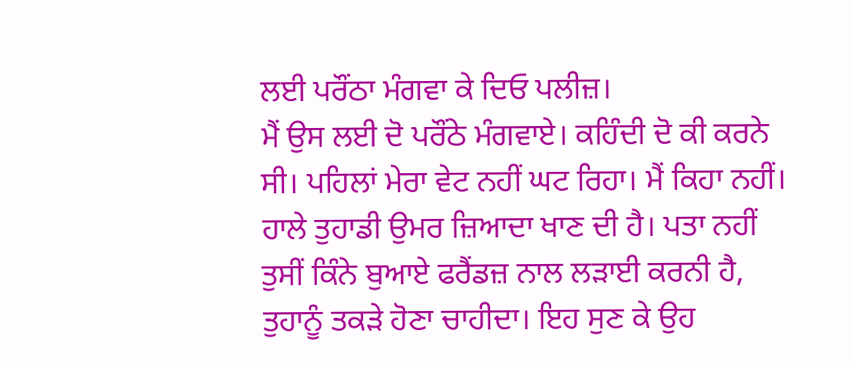ਲਈ ਪਰੌਂਠਾ ਮੰਗਵਾ ਕੇ ਦਿਓ ਪਲੀਜ਼।
ਮੈਂ ਉਸ ਲਈ ਦੋ ਪਰੌਂਠੇ ਮੰਗਵਾਏ। ਕਹਿੰਦੀ ਦੋ ਕੀ ਕਰਨੇ ਸੀ। ਪਹਿਲਾਂ ਮੇਰਾ ਵੇਟ ਨਹੀਂ ਘਟ ਰਿਹਾ। ਮੈਂ ਕਿਹਾ ਨਹੀਂ। ਹਾਲੇ ਤੁਹਾਡੀ ਉਮਰ ਜ਼ਿਆਦਾ ਖਾਣ ਦੀ ਹੈ। ਪਤਾ ਨਹੀਂ ਤੁਸੀਂ ਕਿੰਨੇ ਬੁਆਏ ਫਰੈਂਡਜ਼ ਨਾਲ ਲੜਾਈ ਕਰਨੀ ਹੈ, ਤੁਹਾਨੂੰ ਤਕੜੇ ਹੋਣਾ ਚਾਹੀਦਾ। ਇਹ ਸੁਣ ਕੇ ਉਹ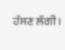ਹੱਸਣ ਲੱਗੀ।